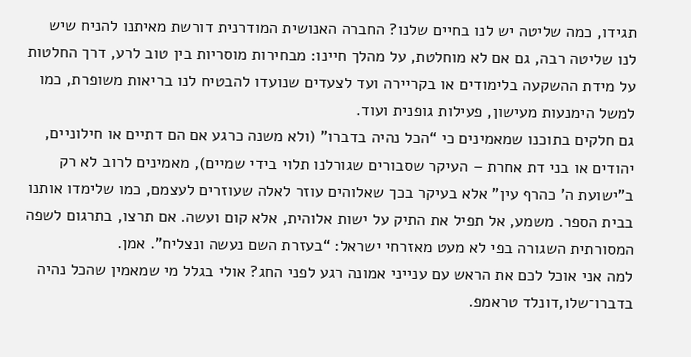תגידו, כמה שליטה יש לנו בחיים שלנו? החברה האנושית המודרנית דורשת מאיתנו להניח שיש לנו שליטה רבה, גם אם לא מוחלטת, על מהלך חיינו: מבחירות מוסריות בין טוב לרע, דרך החלטות על מידת ההשקעה בלימודים או בקריירה ועד לצעדים שנועדו להבטיח לנו בריאות משופרת, כמו למשל הימנעות מעישון, פעילות גופנית ועוד.
גם חלקים בתוכנו שמאמינים כי “הכל נהיה בדברו" (ולא משנה כרגע אם הם דתיים או חילוניים, יהודים או בני דת אחרת – העיקר שסבורים שגורלנו תלוי בידי שמיים), מאמינים לרוב לא רק ב"ישועת ה' כהרף עין" אלא בעיקר בכך שאלוהים עוזר לאלה שעוזרים לעצמם, כמו שלימדו אותנו בבית הספר. משמע, אל תפיל את התיק על ישות אלוהית, אלא קום ועשה. אם תרצו, בתרגום לשפה המסורתית השגורה בפי לא מעט מאזרחי ישראל: “בעזרת השם נעשה ונצליח". אמן.
למה אני אוכל לכם את הראש עם ענייני אמונה רגע לפני החג? אולי בגלל מי שמאמין שהכל נהיה בדברו־שלו,דונלד טראמפ.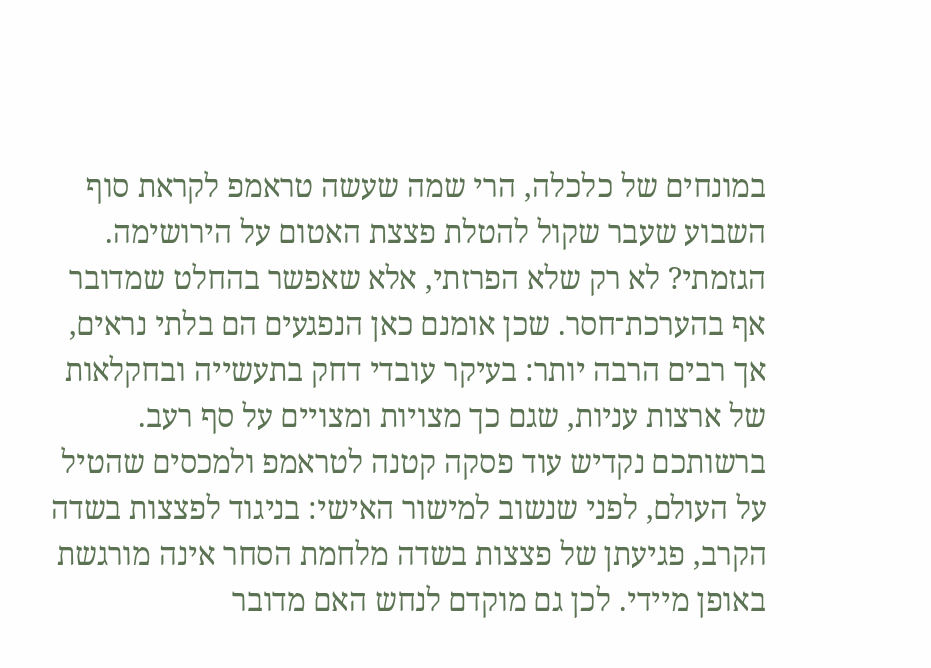במונחים של כלכלה, הרי שמה שעשה טראמפ לקראת סוף השבוע שעבר שקול להטלת פצצת האטום על הירושימה. הגזמתי? לא רק שלא הפרזתי, אלא שאפשר בהחלט שמדובר אף בהערכת־חסר. שכן אומנם כאן הנפגעים הם בלתי נראים, אך רבים הרבה יותר: בעיקר עובדי דחק בתעשייה ובחקלאות של ארצות עניות, שגם כך מצויות ומצויים על סף רעב.
ברשותכם נקדיש עוד פסקה קטנה לטראמפ ולמכסים שהטיל על העולם, לפני שנשוב למישור האישי: בניגוד לפצצות בשדה הקרב, פגיעתן של פצצות בשדה מלחמת הסחר אינה מורגשת באופן מיידי. לכן גם מוקדם לנחש האם מדובר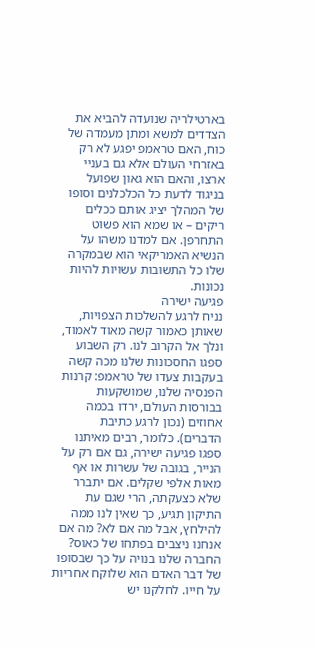בארטילריה שנועדה להביא את הצדדים למשא ומתן מעמדה של כוח, האם טראמפ יפגע לא רק באזרחי העולם אלא גם בעניי ארצו, והאם הוא גאון שפועל בניגוד לדעת כל הכלכלנים וסופו של המהלך יציג אותם ככלים ריקים – או שמא הוא פשוט התחרפן. אם למדנו משהו על הנשיא האמריקאי הוא שבמקרה שלו כל התשובות עשויות להיות נכונות.
פגיעה ישירה
נניח לרגע להשלכות הצפויות, שאותן כאמור קשה מאוד לאמוד, ונלך אל הקרוב לנו. רק השבוע ספגו החסכונות שלנו מכה קשה בעקבות צעדו של טראמפ: קרנות הפנסיה שלנו, שמושקעות בבורסות העולם, ירדו בכמה אחוזים (נכון לרגע כתיבת הדברים). כלומר, רבים מאיתנו ספגו פגיעה ישירה, גם אם רק על הנייר, בגובה של עשרות או אף מאות אלפי שקלים. אם יתברר שלא כצעקתה, הרי שגם עת התיקון תגיע, כך שאין לנו ממה להילחץ, אבל מה אם לא? מה אם אנחנו ניצבים בפתחו של כאוס?
החברה שלנו בנויה על כך שבסופו של דבר האדם הוא שלוקח אחריות על חייו. לחלקנו יש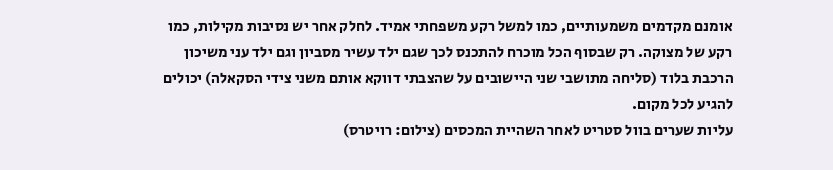אומנם מקדמים משמעותיים, כמו למשל רקע משפחתי אמיד. לחלק אחר יש נסיבות מקילות, כמו רקע של מצוקה. רק שבסוף הכל מוכרח להתכנס לכך שגם ילד עשיר מסביון וגם ילד עני משיכון הרכבת בלוד (סליחה מתושבי שני היישובים על שהצבתי דווקא אותם משני צידי הסקאלה) יכולים להגיע לכל מקום.
עליות שערים בוול סטריט לאחר השהיית המכסים (צילום: רויטרס)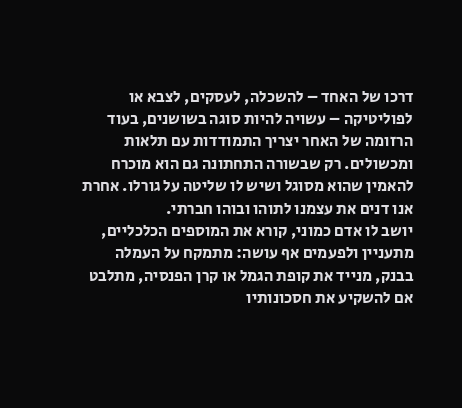דרכו של האחד – להשכלה, לעסקים, לצבא או לפוליטיקה – עשויה להיות סוגה בשושנים, בעוד הרזומה של האחר יצריך התמודדות עם תלאות ומכשולים. רק שבשורה התחתונה גם הוא מוכרח להאמין שהוא מסוגל ושיש לו שליטה על גורלו. אחרת אנו דנים את עצמנו לתוהו ובוהו חברתי.
יושב לו אדם כמוני, קורא את המוספים הכלכליים, מתעניין ולפעמים אף עושה: מתמקח על העמלה בבנק, מנייד את קופת הגמל או קרן הפנסיה, מתלבט אם להשקיע את חסכונותיו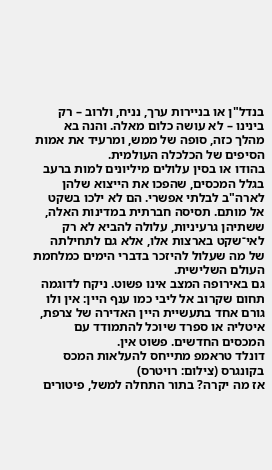בנדל"ן או בניירות ערך, נניח, ולרוב – רק בינינו – לא עושה כלום מאלה. והנה בא מהלך כזה, סופה של ממש, ומרעיד את אמות הסיפים של הכלכלה העולמית.
בהודו או בסין עלולים מיליונים למות ברעב בגלל המכסים, שהפכו את הייצוא שלהן לארה"ב לבלתי אפשרי. הם לא ילכו בשקט אל מותם. תסיסה חברתית במדינות האלה, ששתיהן גרעיניות, עלולה להביא לא רק לאי־שקט בארצות אלו, אלא גם לתחילתה של מה שעלול להיזכר בדברי הימים כמלחמת העולם השלישית.
גם באירופה המצב אינו פשוט. ניקח לדוגמה תחום שקרוב אל ליבי כמו ענף היין: אין ולו גורם אחד בתעשיית היין האדירה של צרפת, איטליה או ספרד שיוכל להתמודד עם המכסים החדשים. פשוט אין.
דונלד טראמפ מתייחס להעלאות המכס בקונגרס (צילום: רויטרס)
אז מה יקרה? בתור התחלה למשל, פיטורים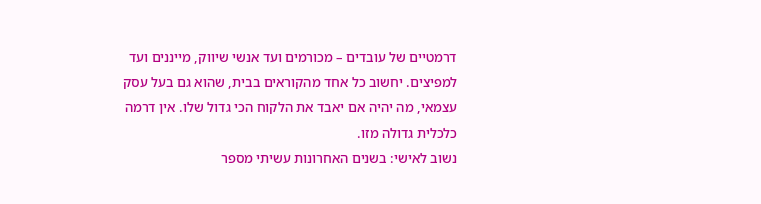דרמטיים של עובדים – מכורמים ועד אנשי שיווק, מייננים ועד למפיצים. יחשוב כל אחד מהקוראים בבית, שהוא גם בעל עסק עצמאי, מה יהיה אם יאבד את הלקוח הכי גדול שלו. אין דרמה כלכלית גדולה מזו.
נשוב לאישי: בשנים האחרונות עשיתי מספר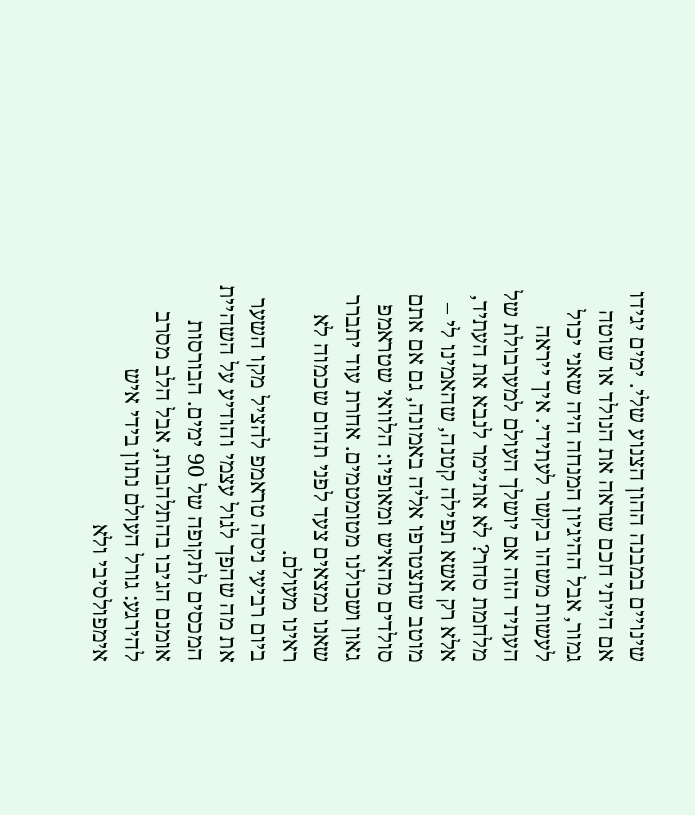שינויים במבנה ההון הצנוע שלי. ימים יגידו אם הייתי חכם שראה את הנולד או שוטה גמור, אבל ההיגיון המנחה היה שאני יכול לעשות משהו בקשר לעתידי. איך ייראה העתיד הזה אם יושלך העולם למערבולת של מלחמת סחר? לא אתיימר לנבא את העתיד, אלא רק אשא תפילה קטנה, שהאמינו לי – מוטב שתצטרפו אליה באמונה, גם אם אתם סולדים מהאיש ומאופיו: הלוואי שטראמפ גאון ושכולנו מטומטמים. אחרת עוד יתברר שאנו נמצאים צעד לפני תהום שכמוה לא ראינו מעולם.
ביום רביעי ניסה טראמפ להציל מקו השער את מה שהפך לגול עצמי והודיע על השהיית המכסים לתקופה של 90 ימים. הבורסות אומנם הגיבו בהתלהבות, אבל הלב מסרב להירגע: גורל העולם נתון בידי איש אימפולסיבי ולא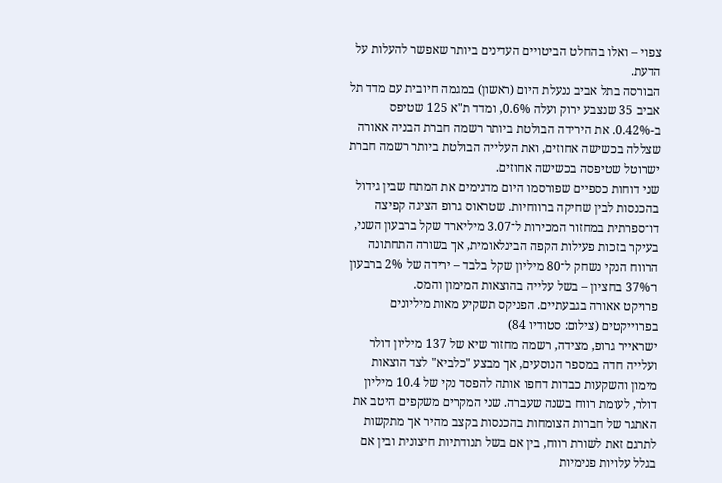צפוי – ואלו בהחלט הביטויים העדינים ביותר שאפשר להעלות על הדעת.
הבורסה בתל אביב ננעלת היום (ראשון) במגמה חיובית עם מדד תל אביב 35 שנצבע ירוק ועלה 0.6%, ומדד ת"א 125 שטיפס ב-0.42%. את הירידה הבולטת ביותר רשמה חברת הבניה אאורה שצללה בכשישה אחוזים, ואת העלייה הבולטת ביותר רשמה חברת ישרוטל שטיפסה בכשישה אחוזים.
שני דוחות כספיים שפורסמו היום מדגימים את המתח שבין גידול בהכנסות לבין שחיקה ברווחיות. שטראוס גרופ הציגה קפיצה דו־ספרתית במחזור המכירות ל־3.07 מיליארד שקל ברבעון השני, בעיקר בזכות פעילות הקפה הבינלאומית, אך בשורה התחתונה הרווח הנקי נשחק ל־80 מיליון שקל בלבד – ירידה של 2% ברבעון ו־37% בחציון – בשל עלייה בהוצאות המימון והמס.
פרויקט אאורה בגבעתיים. הפניקס תשקיע מאות מיליונים בפרוייקטים (צילום: סטודיו 84)
ישראייר גרופ, מצידה, רשמה מחזור שיא של 137 מיליון דולר ועלייה חדה במספר הנוסעים, אך מבצע "כלביא" לצד הוצאות מימון והשקעות כבדות דחפו אותה להפסד נקי של 10.4 מיליון דולר, לעומת רווח בשנה שעברה. שני המקרים משקפים היטב את האתגר של חברות הצומחות בהכנסות בקצב מהיר אך מתקשות לתרגם זאת לשורת רווח, בין אם בשל תנודתיות חיצונית ובין אם בגלל עלויות פנימיות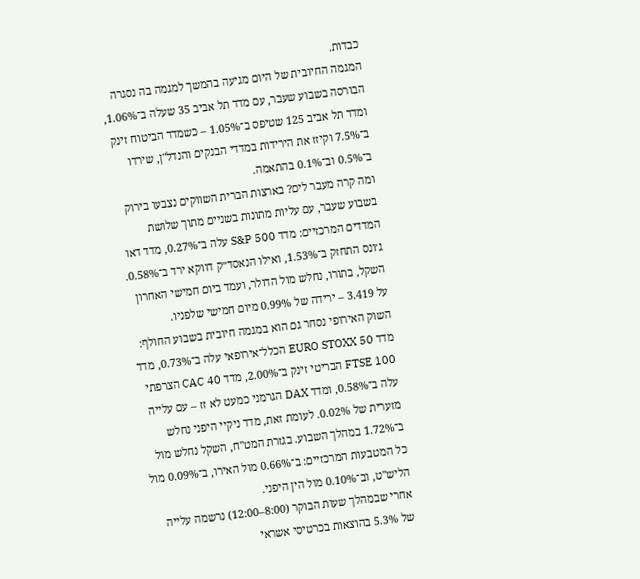כבדות.
המגמה החיובית של היום מגיעה בהמשך למגמה בה נסגרה הבורסה בשבוע שעבר, עם מדד תל אביב 35 שעלה ב־1.06%, ומדד תל אביב 125 שטיפס ב־1.05% – כשמדד הביטוח זינק ב־7.5% וקיזז את הירידות במדדי הבנקים והנדל"ן, שירדו ב־0.5% וב־0.1% בהתאמה.
ומה קרה מעבר לים? בארצות הברית השווקים נצבעו בירוק בשבוע שעבר, עם עליות מתונות בשניים מתוך שלושת המדדים המרכזיים: מדד S&P 500 עלה ב־0.27%, מדד דאו ג׳ונס התחזק ב־1.53%, ואילו הנאסד״ק דווקא ירד ב־0.58%. השקל, בתורו, נחלש מול הדולר, ועמד ביום חמישי האחרון על 3.419 – ירידה של 0.99% מיום חמישי שלפניו.
השוק האירופי נסחר גם הוא במגמה חיובית בשבוע החולף: מדד EURO STOXX 50 הכלל־אירופאי עלה ב־0.73%, מדד FTSE 100 הבריטי זינק ב־2.00%, מדד CAC 40 הצרפתי עלה ב־0.58%, ומדד DAX הגרמני כמעט לא זז – עם עלייה מזערית של 0.02%. לעומת זאת, מדד ניקיי היפני נחלש ב־1.72% במהלך השבוע. בגזרת המט"ח, השקל נחלש מול כל המטבעות המרכזיים: ב־0.66% מול האירו, ב־0.09% מול הליש"ט, וב־0.10% מול הין היפני.
אחרי שבמהלך שעות הבוקר (8:00–12:00) נרשמה עלייה של 5.3% בהוצאות בכרטיסי אשראי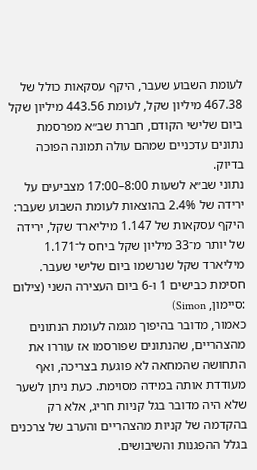לעומת השבוע שעבר, היקף עסקאות כולל של 467.38 מיליון שקל, לעומת 443.56 מיליון שקל ביום שלישי הקודם, חברת שב״א מפרסמת נתונים עדכניים שמהם עולה תמונה הפוכה בדיוק.
נתוני שב״א לשעות 8:00–17:00 מצביעים על ירידה של 2.4% בהוצאות לעומת השבוע שעבר: היקף עסקאות של 1.147 מיליארד שקל, ירידה של יותר מ־33 מיליון שקל ביחס ל־1.171 מיליארד שקל שנרשמו ביום שלישי שעבר.
חסימת כבישים 1 ו-6 ביום העצירה השני (צילום :סיימון, Simon)
כאמור, מדובר בהיפוך מגמה לעומת הנתונים מהצהריים, שהנתונים שפורסמו אז עוררו את התחושה שהמחאה לא פוגעת בצריכה, ואף מעודדת אותה במידה מסוימת. כעת ניתן לשער שלא היה מדובר בגל קניות חריג, אלא רק בהקדמה של קניות מהצהריים והערב של צרכנים בגלל ההפגנות והשיבושים.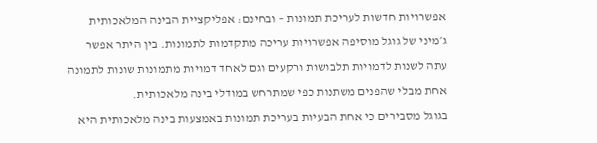אפשרויות חדשות לעריכת תמונות – ובחינם: אפליקציית הבינה המלאכותית ג׳מיני של גוגל מוסיפה אפשרויות עריכה מתקדמות לתמונות. בין היתר אפשר עתה לשנות לדמויות תלבושות ורקעים וגם לאחד דמויות מתמונות שונות לתמונה אחת מבלי שהפנים משתנות כפי שמתרחש במודלי בינה מלאכותית.
בגוגל מסבירים כי אחת הבעיות בעריכת תמונות באמצעות בינה מלאכותית היא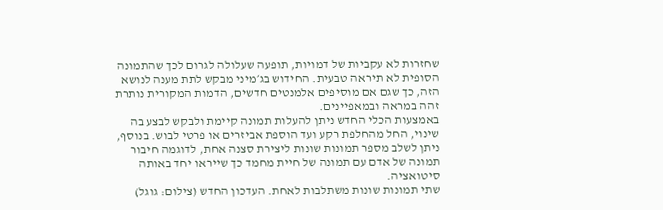שחזרות לא עקביות של דמויות, תופעה שעלולה לגרום לכך שהתמונה הסופית לא תיראה טבעית. החידוש בג׳מיני מבקש לתת מענה לנושא הזה, כך שגם אם מוסיפים אלמנטים חדשים, הדמות המקורית נותרת זהה במראה ובמאפיינים.
באמצעות הכלי החדש ניתן להעלות תמונה קיימת ולבקש לבצע בה שינוי, החל מהחלפת רקע ועד הוספת אביזרים או פרטי לבוש. בנוסף, ניתן לשלב מספר תמונות שונות ליצירת סצנה אחת, לדוגמה חיבור תמונה של אדם עם תמונה של חיית מחמד כך שייראו יחד באותה סיטואציה.
שתי תמונות שונות משתלבות לאחת. העדכון החדש (צילום: גוגל)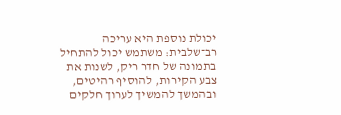יכולת נוספת היא עריכה רב־שלבית: משתמש יכול להתחיל בתמונה של חדר ריק, לשנות את צבע הקירות, להוסיף רהיטים, ובהמשך להמשיך לערוך חלקים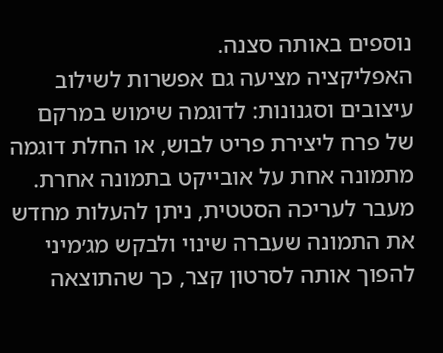נוספים באותה סצנה.
האפליקציה מציעה גם אפשרות לשילוב עיצובים וסגנונות: לדוגמה שימוש במרקם של פרח ליצירת פריט לבוש, או החלת דוגמה מתמונה אחת על אובייקט בתמונה אחרת. מעבר לעריכה הסטטית, ניתן להעלות מחדש את התמונה שעברה שינוי ולבקש מג׳מיני להפוך אותה לסרטון קצר, כך שהתוצאה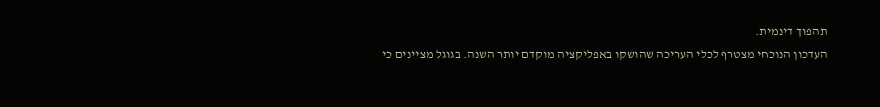תהפוך דינמית.
העדכון הנוכחי מצטרף לכלי העריכה שהושקו באפליקציה מוקדם יותר השנה. בגוגל מציינים כי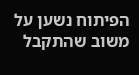הפיתוח נשען על משוב שהתקבל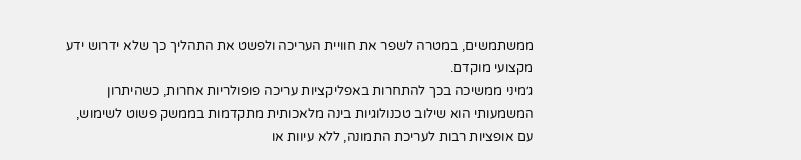ממשתמשים, במטרה לשפר את חוויית העריכה ולפשט את התהליך כך שלא ידרוש ידע מקצועי מוקדם.
ג׳מיני ממשיכה בכך להתחרות באפליקציות עריכה פופולריות אחרות, כשהיתרון המשמעותי הוא שילוב טכנולוגיות בינה מלאכותית מתקדמות בממשק פשוט לשימוש, עם אופציות רבות לעריכת התמונה, ללא עיוות או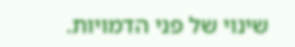שינוי של פני הדמויות.